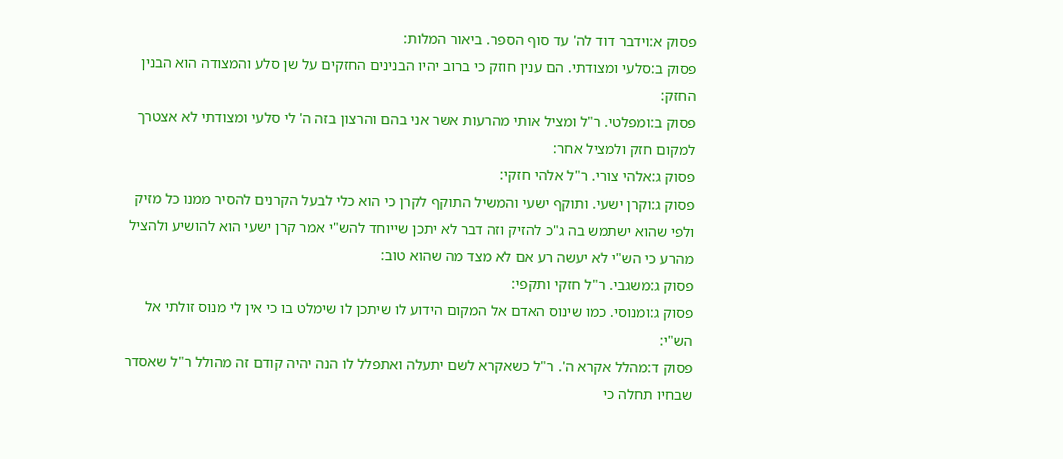פסוק א:וידבר דוד לה' עד סוף הספר. ביאור המלות:
פסוק ב:סלעי ומצודתי. הם ענין חוזק כי ברוב יהיו הבנינים החזקים על שן סלע והמצודה הוא הבנין החזק:
פסוק ב:ומפלטי. ר"ל ומציל אותי מהרעות אשר אני בהם והרצון בזה ה' לי סלעי ומצודתי לא אצטרך למקום חזק ולמציל אחר:
פסוק ג:אלהי צורי. ר"ל אלהי חזקי:
פסוק ג:וקרן ישעי. ותוקף ישעי והמשיל התוקף לקרן כי הוא כלי לבעל הקרנים להסיר ממנו כל מזיק ולפי שהוא ישתמש בה ג"כ להזיק וזה דבר לא יתכן שייוחד להש"י אמר קרן ישעי הוא להושיע ולהציל מהרע כי הש"י לא יעשה רע אם לא מצד מה שהוא טוב:
פסוק ג:משגבי. ר"ל חזקי ותקפי:
פסוק ג:ומנוסי. כמו שינוס האדם אל המקום הידוע לו שיתכן לו שימלט בו כי אין לי מנוס זולתי אל הש"י:
פסוק ד:מהלל אקרא ה'. ר"ל כשאקרא לשם יתעלה ואתפלל לו הנה יהיה קודם זה מהולל ר"ל שאסדר שבחיו תחלה כי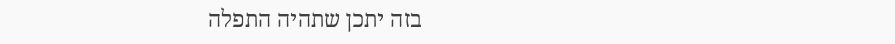בזה יתכן שתהיה התפלה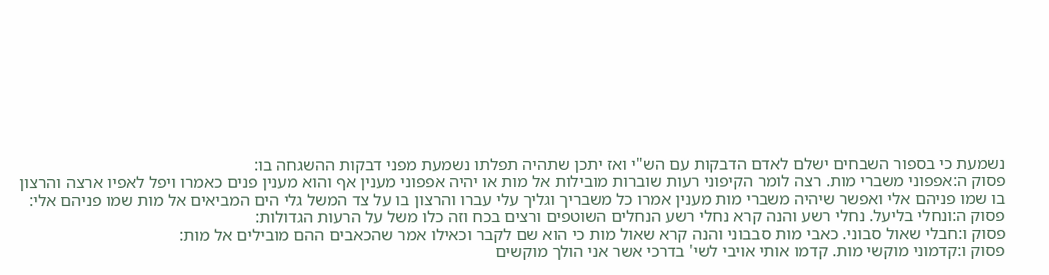נשמעת כי בספור השבחים ישלם לאדם הדבקות עם הש"י ואז יתכן שתהיה תפלתו נשמעת מפני דבקות ההשגחה בו:
פסוק ה:אפפוני משברי מות. רצה לומר הקיפוני רעות שוברות מובילות אל מות או יהיה אפפוני מענין אף והוא מענין פנים כאמרו ויפל לאפיו ארצה והרצון בו שמו פניהם אלי ואפשר שיהיה משברי מות מענין אמרו כל משבריך וגליך עלי עברו והרצון בו על צד המשל גלי הים המביאים אל מות שמו פניהם אלי:
פסוק ה:ונחלי בליעל. נחלי רשע והנה קרא נחלי רשע הנחלים השוטפים ורצים בכח וזה כלו משל על הרעות הגדולות:
פסוק ו:חבלי שאול סבוני. כאבי מות סבבוני והנה קרא שאול מות כי הוא שם לקבר וכאילו אמר שהכאבים ההם מובילים אל מות:
פסוק ו:קדמוני מוקשי מות. קדמו אותי אויבי לשי' בדרכי אשר אני הולך מוקשים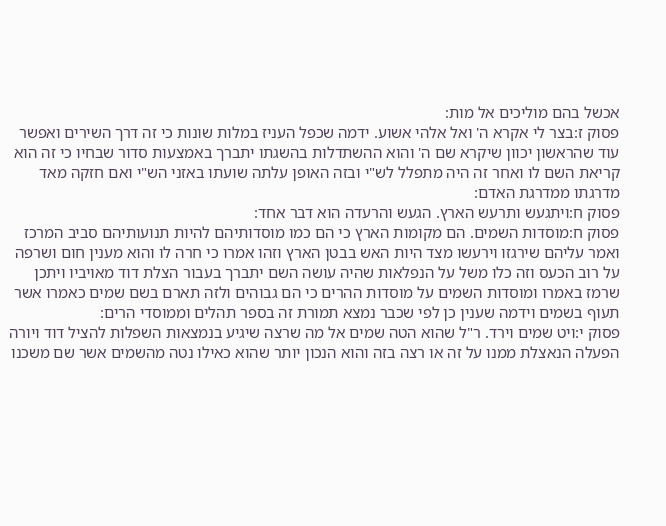אכשל בהם מוליכים אל מות:
פסוק ז:בצר לי אקרא ה' ואל אלהי אשוע. ידמה שכפל העניז במלות שונות כי זה דרך השירים ואפשר עוד שהראשון יכוון שיקרא שם ה' והוא ההשתדלות בהשגתו יתברך באמצעות סדור שבחיו כי זה הוא קריאת השם לו ואחר זה היה מתפלל לש"י ובזה האופן עלתה שועתו באזני הש"י ואם חזקה מאד מדרגתו ממדרגת האדם:
פסוק ח:ויתגעש ותרעש הארץ. הגעש והרעדה הוא דבר אחד:
פסוק ח:מוסדות השמים. הם מקומות הארץ כי הם כמו מוסדותיהם להיות תנועותיהם סביב המרכז ואמר עליהם שירגזו וירעשו מצד היות האש בבטן הארץ וזהו אמרו כי חרה לו והוא מענין חום ושרפה על רוב הכעס וזה כלו משל על הנפלאות שהיה עושה השם יתברך בעבור הצלת דוד מאויביו ויתכן שרמז באמרו ומוסדות השמים על מוסדות ההרים כי הם גבוהים ולזה תארם בשם שמים כאמרו אשר תעוף בשמים וידמה שענין כן לפי שכבר נמצא תמורת זה בספר תהלים וממוסדי הרים:
פסוק י:ויט שמים וירד. ר"ל שהוא הטה שמים אל מה שרצה שיגיע בנמצאות השפלות להציל דוד ויורה הפעלה הנאצלת ממנו על זה או רצה בזה והוא הנכון יותר שהוא כאילו נטה מהשמים אשר שם משכנו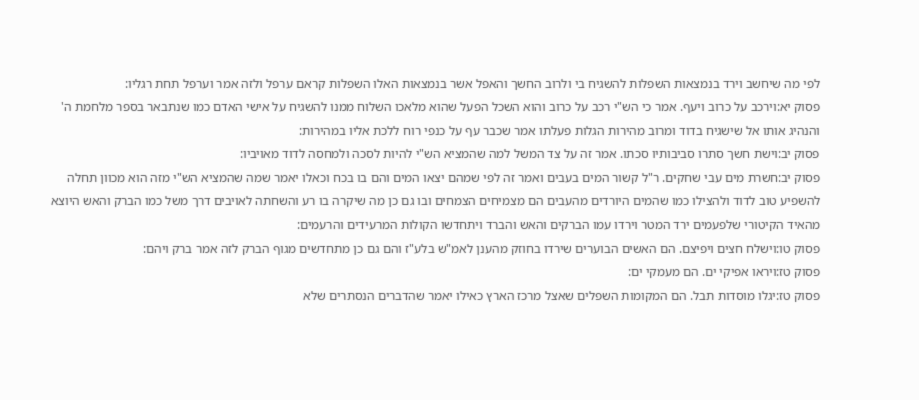לפי מה שיחשב וירד בנמצאות השפלות להשגיח בי ולרוב החשך והאפל אשר בנמצאות האלו השפלות קראם ערפל ולזה אמר וערפל תחת רגליו:
פסוק יא:וירכב על כרוב ויעף. אמר כי הש"י רכב על כרוב והוא השכל הפעל שהוא מלאכו השלוח ממנו להשגיח על אישי האדם כמו שנתבאר בספר מלחמת ה' והנהיג אותו אל שישגיח בדוד ומרוב מהירות הגלות פעלתו אמר שכבר עף על כנפי רוח ללכת אליו במהירות:
פסוק יב:וישת חשך סתרו סביבותיו סכתו. אמר זה על צד המשל למה שהמציא הש"י להיות לסכה ולמחסה לדוד מאויביו:
פסוק יב:חשרת מים עבי שחקים. ר"ל קשור המים בעבים ואמר זה לפי שמהם יצאו המים והם בו בכח וכאלו יאמר שמה שהמציא הש"י מזה הוא מכוון תחלה להשפיע טוב לדוד ולהצילו כמו שהמים היורדים מהעבים הם מצמיחים הצמחים ובו גם כן מה שיקרה בו רע והשחתה לאויבים דרך משל כמו הברק והאש היוצא מהאיד הקיטורי שלפעמים ירד המטר וירדו עמו הברקים והאש והברד ויתחדשו הקולות המרעידים והרעמים:
פסוק טו:וישלח חצים ויפיצם. הם האשים הבוערים שירדו בחוזק מהענן לאמ"ש בלע"ז והם גם כן מתחדשים מגוף הברק לזה אמר ברק ויהם:
פסוק טז:ויראו אפיקי ים. הם מעמקי ים:
פסוק טז:יגלו מוסדות תבל. הם המקומות השפלים שאצל מרכז הארץ כאילו יאמר שהדברים הנסתרים שלא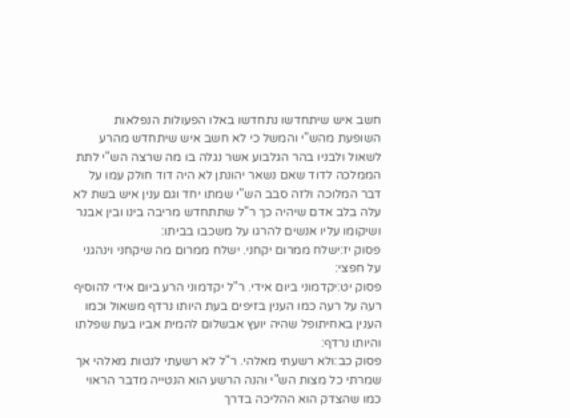חשב איש שיתחדשו נתחדשו באלו הפעולות הנפלאות השופעת מהש"י והמשל כי לא חשב איש שיתחדש מהרע לשאול ולבניו בהר הגלבוע אשר נגלה בו מה שרצה הש"י לתת הממלכה לדוד שאם נשאר יהונתן לא היה דוד חולק עמו על דבר המלוכה ולזה סבב הש"י שמתו יחד וגם ענין איש בשת לא עלה בלב אדם שיהיה כך ר"ל שתתחדש מריבה בינו ובין אבנר ושיקומו עליו אנשים להרגו על משכבו בביתו:
פסוק יז:ישלח ממרום יקחני. ישלח ממרום מה שיקחני וינהגני על חפצי:
פסוק יט:יקדמוני ביום אידי. ר"ל יקדמוני הרע ביום אידי להוסיף רעה על רעה כמו הענין בזיפים בעת היותו נרדף משאול וכמו הענין באחיתופל שהיה יועץ אבשלום להמית אביו בעת שפלתו והיותו נרדף:
פסוק כב:ולא רשעתי מאלהי. ר"ל לא רשעתי לנטות מאלהי אך שמרתי כל מצות הש"י והנה הרשע הוא הנטייה מדבר הראוי כמו שהצדק הוא ההליכה בדרך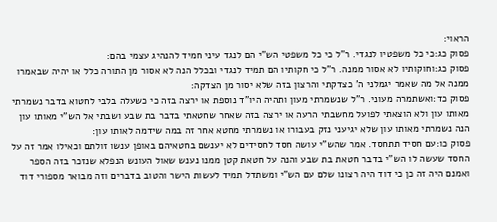הראוי:
פסוק כג:כי כל משפטיו לנגדי. ר"ל כי כל משפטי הש"י הם לנגד עיני חמיד להנהיג עצמי בהם:
פסוק כג:וחוקותיו לא אסור ממנה. ר"ל כי חקותיו הם תמיד לנגדי ובכלל הנה לא אסור מן התורה כלל או יהיה שבאמרו ממנה אל מה שאמר יגמלני ה' כצדקתי והרצון בזה שלא יסור מן הצדקה:
פסוק כד:ואשתמרה מעוני. ר"ל שנשמרתי מעון ותהיה היו"ד נוספת או ירצה בזה כי כשעלה בלבי לחטוא בדבר נשמרתי מאותו עון ולא הוצאתי לפועל מחשבתי הרעה או ירצה בזה שאחר שחטאתי בדבר בת שבע ושבתי אל הש"י מאותו עון הנה נשמרתי מאותו עון שלא יגיעני נזק בעבורו או נשמרתי מחטא אחר זה במה שידמה לאותו עון:
פסוק כו:עם חסיד תתחסד. אמר שהש"י עושה חסד לחסידים לא יענשם בחטאיהם באופן ענשו זולתם וכאילו אמר זה על החסד שעשה לו הש"י בדבר חטאת בת שבע והנה על חטאת קטן ממנו נענש שאול העונש הנפלא שנזכר בזה הספר ואמנם היה זה כן כי דוד היה רצונו שלם עם הש"י ומשתדל תמיד לעשות הישר והטוב בדברים וזה מבואר מספורי דוד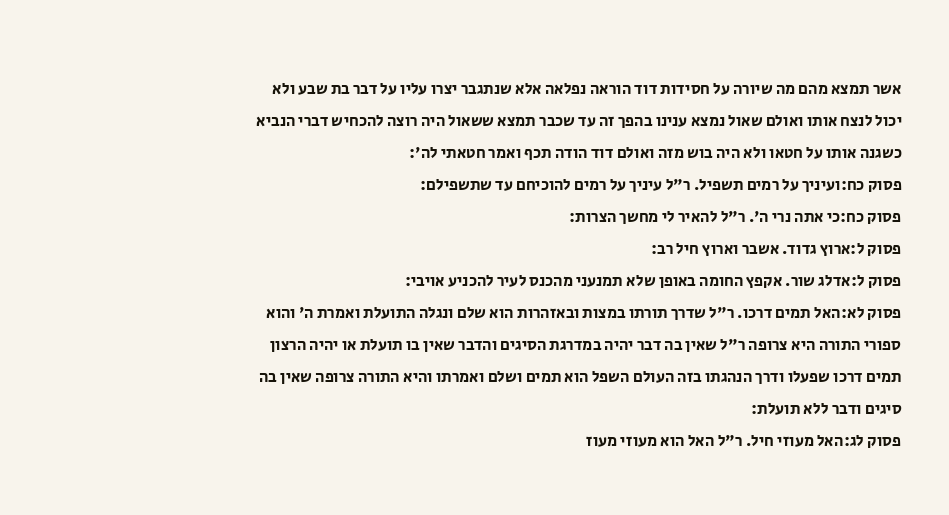אשר תמצא מהם מה שיורה על חסידות דוד הוראה נפלאה אלא שנתגבר יצרו עליו על דבר בת שבע ולא יכול לנצח אותו ואולם שאול נמצא ענינו בהפך זה עד שכבר תמצא ששאול היה רוצה להכחיש דברי הנביא כשגנה אותו על חטאו ולא היה בוש מזה ואולם דוד הודה תכף ואמר חטאתי לה':
פסוק כח:ועיניך על רמים תשפיל. ר"ל עיניך על רמים להוכיחם עד שתשפילם:
פסוק כח:כי אתה נרי ה'. ר"ל להאיר לי מחשך הצרות:
פסוק ל:ארוץ גדוד. אשבר וארוץ חיל רב:
פסוק ל:אדלג שור. אקפץ החומה באופן שלא תמנעני מהכנס לעיר להכניע אויבי:
פסוק לא:האל תמים דרכו. ר"ל שדרך תורתו במצות ובאזהרות הוא שלם ונגלה התועלת ואמרת ה' והוא ספורי התורה היא צרופה ר"ל שאין בה דבר יהיה במדרגת הסיגים והדבר שאין בו תועלת או יהיה הרצון תמים דרכו שפעלו ודרך הנהגתו בזה העולם השפל הוא תמים ושלם ואמרתו והיא התורה צרופה שאין בה סיגים ודבר ללא תועלת:
פסוק לג:האל מעוזי חיל. ר"ל האל הוא מעוזי מעוז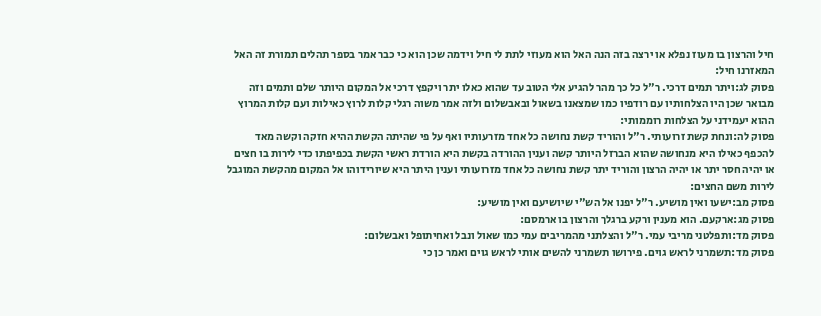חיל והרצון בו מעוז נפלא או ירצה בזה הנה האל הוא מעוזי לתת לי חיל וידמה שכן הוא כי כבר אמר בספר תהלים תמורת זה האל המאזרנו חיל:
פסוק לג:ויתר תמים דרכי. ר"ל כל כך מהר להגיע אלי הטוב עד שהוא כאלו יתר ויקפץ דרכי אל המקום היותר שלם ותמים וזה מבואר שכן היו הצלחותיו עם רודפיו כמו שמצאנו בשאול ובאבשלום ולזה אמר משוה רגלי קלות לרוץ כאילות ועם קלות המרוץ ההוא יעמידני על הצלחות רוממותי:
פסוק לה:ונחת קשת זרועותי. ר"ל והוריד קשת נחושה כל אחד מזרעותיו ואף על פי שהיתה הקשת ההיא חזקה וקשה מאד להכפף כאילו היא מנחושה שהוא הברזל היותר קשה וענין ההורדה בקשת היא הורדת ראשי הקשת בכפיפתו כדי לירות בו חצים או יהיה חסר יתר או יהיה הרצון והוריד יתר קשת נחושה כל אחד מזרועותי וענין היתר היא שיורידוהו אל המקום מהקשת המוגבל לירות משם החצים:
פסוק מב:ישעו ואין מושיע. ר"ל יפנו אל הש"י שיושיעם ואין מושיע:
פסוק מג:ארקעם. הוא מענין ורקע ברגלך והרצון בו ארמסם:
פסוק מד:ותפלטני מריבי עמי. ר"ל והצלתני מהמריבים עמי כמו שאול ונבל ואחיתופל ואבשלום:
פסוק מד:תשמרני לראש גוים. פירושו תשמרני להשים אותי לראש גוים ואמר כן כי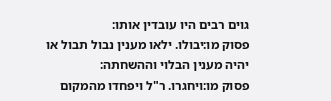גוים רבים היו עובדין אותו:
פסוק מו:יבולו. ילאו מענין נבול תבול או יהיה מענין הבלוי וההשחתה:
פסוק מו:ויחגרו. ר"ל ויפחדו מהמקום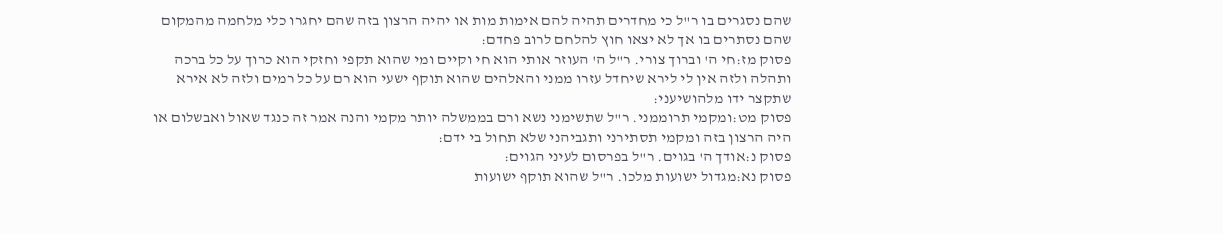שהם נסגרים בו ר"ל כי מחדרים תהיה להם אימות מות או יהיה הרצון בזה שהם יחגרו כלי מלחמה מהמקום שהם נסתרים בו אך לא יצאו חוץ להלחם לרוב פחדם:
פסוק מז:חי ה' וברוך צורי. ר"ל ה' העוזר אותי הוא חי וקיים ומי שהוא תקפי וחזקי הוא כרוך על כל ברכה ותהלה ולזה אין לי לירא שיחדל עזרו ממני והאלהים שהוא תוקף ישעי הוא רם על כל רמים ולזה לא אירא שתקצר ידו מלהושיעני:
פסוק מט:ומקמי תרוממני. ר"ל שתשימני נשא ורם בממשלה יותר מקמי והנה אמר זה כנגד שאול ואבשלום או היה הרצון בזה ומקמי תסתירני ותגביהני שלא תחול בי ידם:
פסוק נ:אודך ה' בגוים. ר"ל בפרסום לעיני הגוים:
פסוק נא:מגדול ישועות מלכו. ר"ל שהוא תוקף ישועות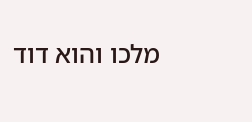מלכו והוא דוד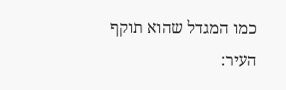כמו המגדל שהוא תוקף העיר: